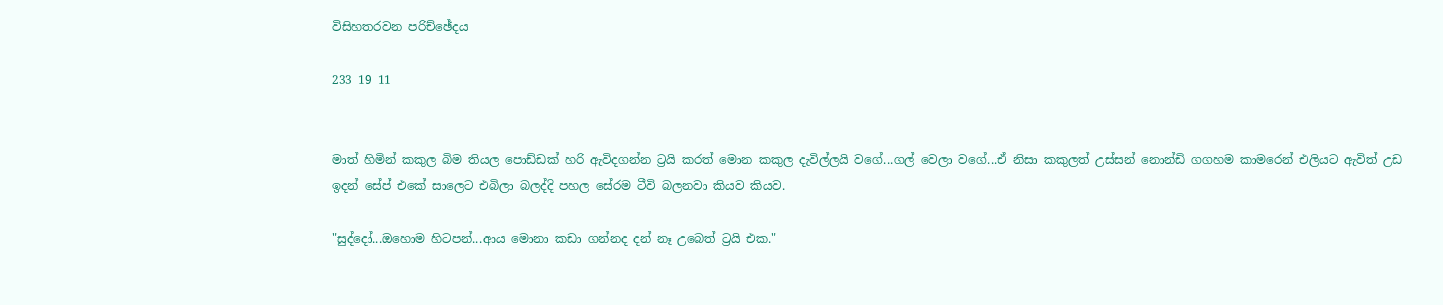විසිහතරවන පරිච්ඡේදය

233 19 11


මාත් හිමින් කකුල බිම තියල පොඩ්ඩක් හරි ඇවිදගන්න ට්‍රයි කරත් මොන කකුල දැවිල්ලයි වගේ...ගල් වෙලා වගේ...ඒ නිසා කකුලත් උස්සන් නොන්ඩි ගගහම කාමරෙන් එලියට ඇවිත් උඩ ඉදන් සේප් එකේ සාලෙට එබිලා බලද්දි පහල සේරම ටීවි බලනවා කියව කියව.

"සුද්දෝ...ඔහොම හිටපන්...ආය මොනා කඩා ගන්නද දන් නෑ උබෙත් ට්‍රයි එක."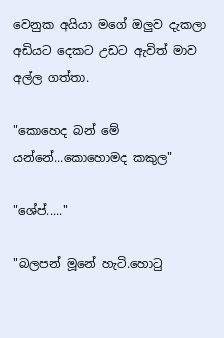වෙනුක අයියා මගේ ඔලුව දැකලා අඩියට දෙකට උඩට ඇවිත් මාව අල්ල ගත්තා.

"කොහෙද බන් මේ යන්නේ...කොහොමද කකුල"

"ශේප්....."

"බලපන් මූනේ හැටි.හොටු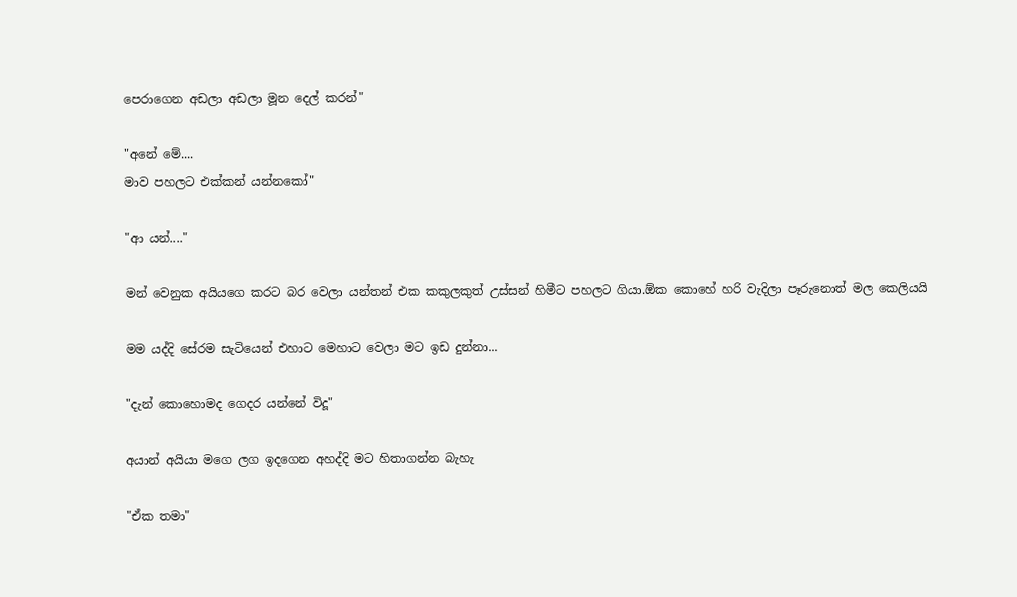පෙරාගෙන අඩලා අඩලා මූන දෙල් කරන්"

"අනේ මේ....
මාව පහලට එක්කන් යන්නකෝ"

"ආ යන්...."

මන් වෙනුක අයියගෙ කරට බර වෙලා යන්තන් එක කකුලකුත් උස්සන් හිමීට පහලට ගියා.ඕක කොහේ හරි වැදිලා පෑරුනොත් මල කෙලියයි

මම යද්දි සේරම සැටියෙන් එහාට මෙහාට වෙලා මට ඉඩ දුන්නා...

"දැන් කොහොමද ගෙදර යන්නේ විදූ"

අයාන් අයියා මගෙ ලග ඉදගෙන අහද්දි මට හිතාගන්න බැහැ

"ඒක තමා"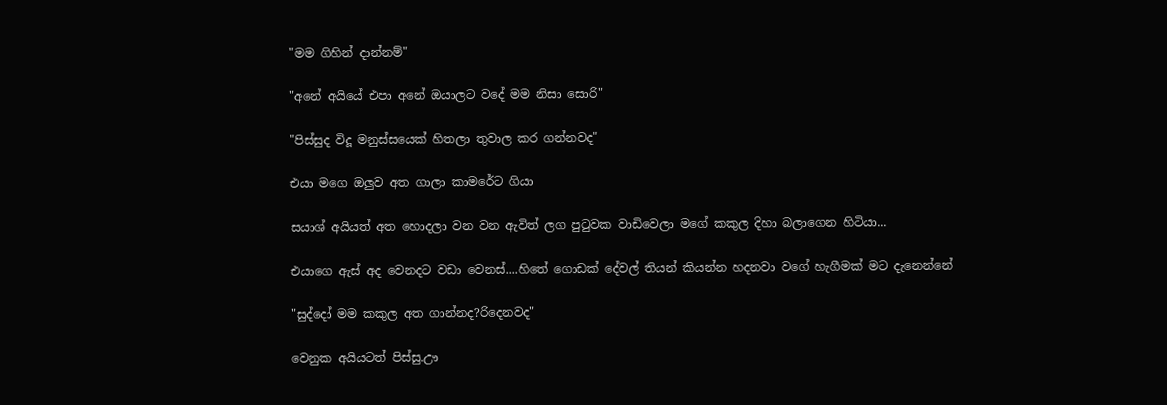"මම ගිහින් දාන්නම්"

"අනේ අයියේ එපා අනේ ඔයාලට වදේ මම නිසා සොරි"

"පිස්සුද විදූ මනුස්සයෙක් හිතලා තුවාල කර ගන්නවද"

එයා මගෙ ඔලුව අත ගාලා කාමරේට ගියා

සයාශ් අයියත් අත හොදලා වන වන ඇවිත් ලග පුටුවක වාඩිවෙලා මගේ කකුල දිහා බලාගෙන හිටියා...

එයාගෙ ඇස් අද වෙනදට වඩා වෙනස්....හිතේ ගොඩක් දේවල් තියන් කියන්න හදනවා වගේ හැගීමක් මට දැනෙන්නේ

"සුද්දෝ මම කකුල අත ගාන්නද?රිදෙනවද"

වෙනුක අයියටත් පිස්සු.ඌ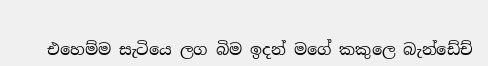එහෙම්ම සැටියෙ ලග බිම ඉදන් මගේ කකුලෙ බැන්ඩේච්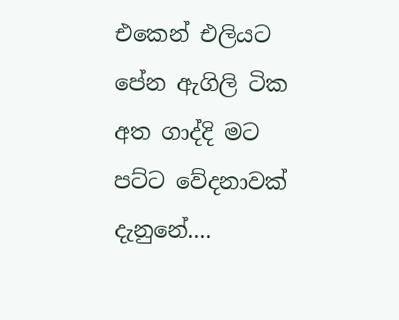එකෙන් එලියට පේන ඇගිලි ටික අත ගාද්දි මට පට්ට වේදනාවක් දැනුනේ....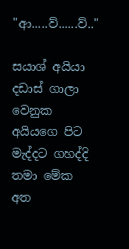"ආ.....ව්......ව්.."

සයාශ් අයියා දඩාස් ගාලා වෙනුක අයියගෙ පිට මැද්දට ගහද්දි තමා මේක අත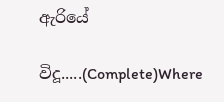ඇරියේ

විදූ.....(Complete)Where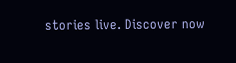stories live. Discover now